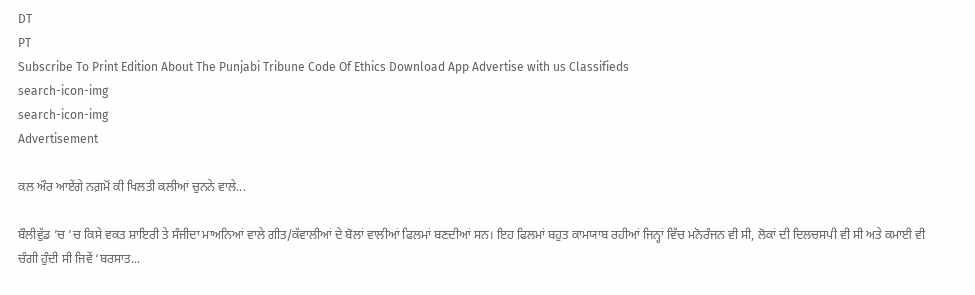DT
PT
Subscribe To Print Edition About The Punjabi Tribune Code Of Ethics Download App Advertise with us Classifieds
search-icon-img
search-icon-img
Advertisement

ਕਲ ਔਰ ਆਏਂਗੇ ਨਗ਼ਮੋਂ ਕੀ ਖਿਲਤੀ ਕਲੀਆਂ ਚੁਨਨੇ ਵਾਲੇ...

ਬੌਲੀਵੁੱਡ ’ਚ ’ਚ ਕਿਸੇ ਵਕਤ ਸ਼ਾਇਰੀ ਤੇ ਸੰਜੀਦਾ ਮਾਅਨਿਆਂ ਵਾਲੇ ਗੀਤ/ਕੱਵਾਲੀਆਂ ਦੇ ਬੋਲਾਂ ਵਾਲੀਆਂ ਫਿਲਮਾਂ ਬਣਦੀਆਂ ਸਨ। ਇਹ ਫਿਲਮਾਂ ਬਹੁਤ ਕਾਮਯਾਬ ਰਹੀਆਂ ਜਿਨ੍ਹਾਂ ਵਿੱਚ ਮਨੋਰੰਜਨ ਵੀ ਸੀ, ਲੋਕਾਂ ਦੀ ਦਿਲਚਸਪੀ ਵੀ ਸੀ ਅਤੇ ਕਮਾਈ ਵੀ ਚੰਗੀ ਹੁੰਦੀ ਸੀ ਜਿਵੇਂ ‘ਬਰਸਾਤ...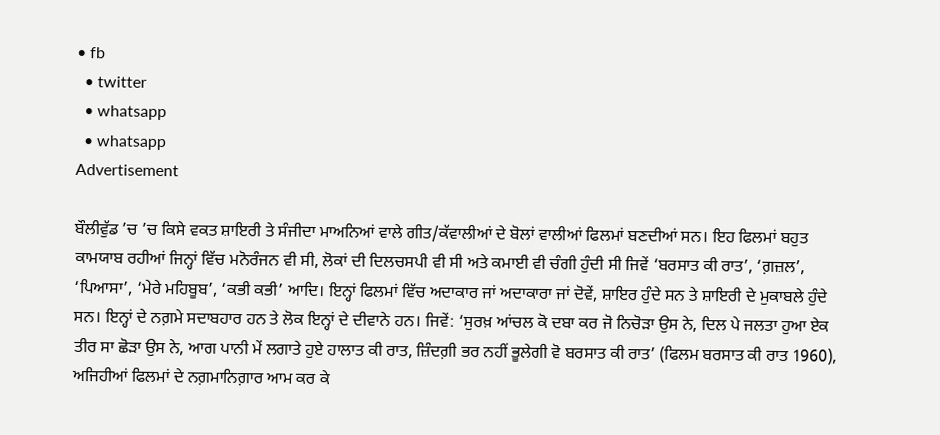• fb
  • twitter
  • whatsapp
  • whatsapp
Advertisement

ਬੌਲੀਵੁੱਡ ’ਚ ’ਚ ਕਿਸੇ ਵਕਤ ਸ਼ਾਇਰੀ ਤੇ ਸੰਜੀਦਾ ਮਾਅਨਿਆਂ ਵਾਲੇ ਗੀਤ/ਕੱਵਾਲੀਆਂ ਦੇ ਬੋਲਾਂ ਵਾਲੀਆਂ ਫਿਲਮਾਂ ਬਣਦੀਆਂ ਸਨ। ਇਹ ਫਿਲਮਾਂ ਬਹੁਤ ਕਾਮਯਾਬ ਰਹੀਆਂ ਜਿਨ੍ਹਾਂ ਵਿੱਚ ਮਨੋਰੰਜਨ ਵੀ ਸੀ, ਲੋਕਾਂ ਦੀ ਦਿਲਚਸਪੀ ਵੀ ਸੀ ਅਤੇ ਕਮਾਈ ਵੀ ਚੰਗੀ ਹੁੰਦੀ ਸੀ ਜਿਵੇਂ ‘ਬਰਸਾਤ ਕੀ ਰਾਤ’, ‘ਗ਼ਜ਼ਲ’, ‘ਪਿਆਸਾ’, ‘ਮੇਰੇ ਮਹਿਬੂਬ’, ‘ਕਭੀ ਕਭੀ’ ਆਦਿ। ਇਨ੍ਹਾਂ ਫਿਲਮਾਂ ਵਿੱਚ ਅਦਾਕਾਰ ਜਾਂ ਅਦਾਕਾਰਾ ਜਾਂ ਦੋਵੇਂ, ਸ਼ਾਇਰ ਹੁੰਦੇ ਸਨ ਤੇ ਸ਼ਾਇਰੀ ਦੇ ਮੁਕਾਬਲੇ ਹੁੰਦੇ ਸਨ। ਇਨ੍ਹਾਂ ਦੇ ਨਗ਼ਮੇ ਸਦਾਬਹਾਰ ਹਨ ਤੇ ਲੋਕ ਇਨ੍ਹਾਂ ਦੇ ਦੀਵਾਨੇ ਹਨ। ਜਿਵੇਂ: ‘ਸੁਰਖ਼ ਆਂਚਲ ਕੋ ਦਬਾ ਕਰ ਜੋ ਨਿਚੋੜਾ ਉਸ ਨੇ, ਦਿਲ ਪੇ ਜਲਤਾ ਹੁਆ ਏਕ ਤੀਰ ਸਾ ਛੋੜਾ ਉਸ ਨੇ, ਆਗ ਪਾਨੀ ਮੇਂ ਲਗਾਤੇ ਹੁਏ ਹਾਲਾਤ ਕੀ ਰਾਤ, ਜ਼ਿੰਦਗ਼ੀ ਭਰ ਨਹੀਂ ਭੂਲੇਗੀ ਵੋ ਬਰਸਾਤ ਕੀ ਰਾਤ’ (ਫਿਲਮ ਬਰਸਾਤ ਕੀ ਰਾਤ 1960), ਅਜਿਹੀਆਂ ਫਿਲਮਾਂ ਦੇ ਨਗ਼ਮਾਨਿਗ਼ਾਰ ਆਮ ਕਰ ਕੇ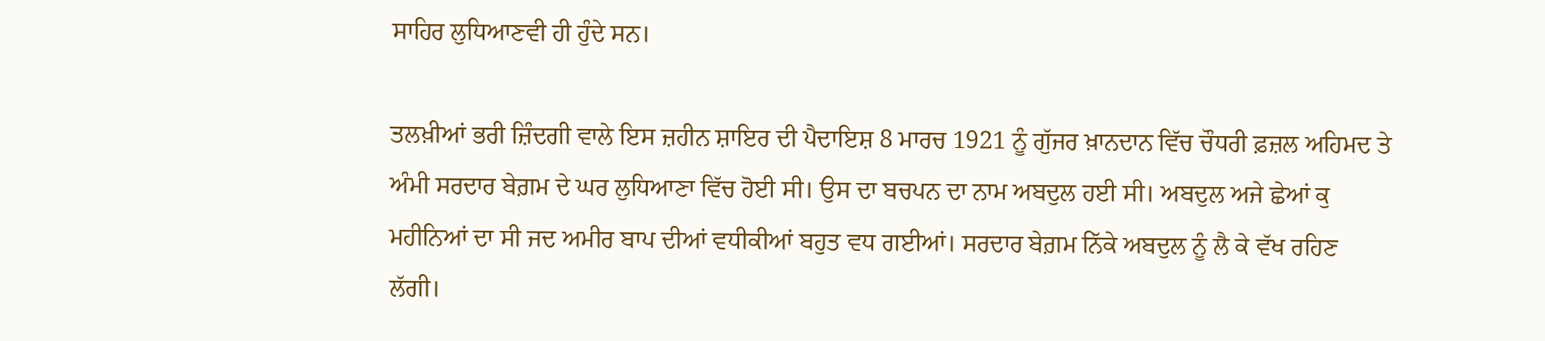ਸਾਹਿਰ ਲੁਧਿਆਣਵੀ ਹੀ ਹੁੰਦੇ ਸਨ।

ਤਲਖ਼ੀਆਂ ਭਰੀ ਜ਼ਿੰਦਗੀ ਵਾਲੇ ਇਸ ਜ਼ਹੀਨ ਸ਼ਾਇਰ ਦੀ ਪੈਦਾਇਸ਼ 8 ਮਾਰਚ 1921 ਨੂੰ ਗੁੱਜਰ ਖ਼ਾਨਦਾਨ ਵਿੱਚ ਚੌਧਰੀ ਫ਼ਜ਼ਲ ਅਹਿਮਦ ਤੇ ਅੰਮੀ ਸਰਦਾਰ ਬੇਗ਼ਮ ਦੇ ਘਰ ਲੁਧਿਆਣਾ ਵਿੱਚ ਹੋਈ ਸੀ। ਉਸ ਦਾ ਬਚਪਨ ਦਾ ਨਾਮ ਅਬਦੁਲ ਹਈ ਸੀ। ਅਬਦੁਲ ਅਜੇ ਛੇਆਂ ਕੁ ਮਹੀਨਿਆਂ ਦਾ ਸੀ ਜਦ ਅਮੀਰ ਬਾਪ ਦੀਆਂ ਵਧੀਕੀਆਂ ਬਹੁਤ ਵਧ ਗਈਆਂ। ਸਰਦਾਰ ਬੇਗ਼ਮ ਨਿੱਕੇ ਅਬਦੁਲ ਨੂੰ ਲੈ ਕੇ ਵੱਖ ਰਹਿਣ ਲੱਗੀ।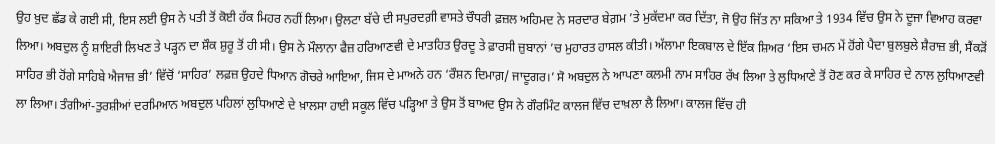ਉਹ ਖ਼ੁਦ ਛੱਡ ਕੇ ਗਈ ਸੀ, ਇਸ ਲਈ ਉਸ ਨੇ ਪਤੀ ਤੋਂ ਕੋਈ ਹੱਕ ਮਿਹਰ ਨਹੀਂ ਲਿਆ। ਉਲਟਾ ਬੱਚੇ ਦੀ ਸਪੁਰਦਗ਼ੀ ਵਾਸਤੇ ਚੌਧਰੀ ਫ਼ਜ਼ਲ ਅਹਿਮਦ ਨੇ ਸਰਦਾਰ ਬੇਗ਼ਮ ’ਤੇ ਮੁਕੱਦਮਾ ਕਰ ਦਿੱਤਾ, ਜੋ ਉਹ ਜਿੱਤ ਨਾ ਸਕਿਆ ਤੇ 1934 ਵਿੱਚ ਉਸ ਨੇ ਦੂਜਾ ਵਿਆਹ ਕਰਵਾ ਲਿਆ। ਅਬਦੁਲ ਨੂੰ ਸ਼ਾਇਰੀ ਲਿਖਣ ਤੇ ਪੜ੍ਹਨ ਦਾ ਸ਼ੌਕ ਸ਼ੁਰੂ ਤੋਂ ਹੀ ਸੀ। ਉਸ ਨੇ ਮੌਲਾਨਾ ਫੈਜ਼ ਹਰਿਆਣਵੀ ਦੇ ਮਾਤਹਿਤ ਉਰਦੂ ਤੇ ਫ਼ਾਰਸੀ ਜ਼ੁਬਾਨਾਂ ’ਚ ਮੁਹਾਰਤ ਹਾਸਲ ਕੀਤੀ। ਅੱਲਾਮਾ ਇਕਬਾਲ ਦੇ ਇੱਕ ਸ਼ਿਅਰ ‘ਇਸ ਚਮਨ ਮੇਂ ਹੋਂਗੇ ਪੈਦਾ ਬੁਲਬੁਲੇ ਸ਼ੈਰਾਜ਼ ਭੀ, ਸੈਂਕੜੋਂ ਸਾਹਿਰ ਭੀ ਹੋਂਗੇ ਸਾਹਿਬੇ ਐਜਾਜ਼ ਭੀ’ ਵਿੱਚੋਂ ‘ਸਾਹਿਰ’ ਲਫ਼ਜ਼ ਉਹਦੇ ਧਿਆਨ ਗੋਚਰੇ ਆਇਆ, ਜਿਸ ਦੇ ਮਾਅਨੇ ਹਨ ‘ਰੌਸ਼ਨ ਦਿਮਾਗ਼/ ਜਾਦੂਗਰ।’ ਸੋ ਅਬਦੁਲ ਨੇ ਆਪਣਾ ਕਲਮੀ ਨਾਮ ਸਾਹਿਰ ਰੱਖ ਲਿਆ ਤੇ ਲੁਧਿਆਣੇ ਤੋਂ ਹੋਣ ਕਰ ਕੇ ਸਾਹਿਰ ਦੇ ਨਾਲ ਲੁਧਿਆਣਵੀ ਲਾ ਲਿਆ। ਤੰਗੀਆਂ-ਤੁਰਸ਼ੀਆਂ ਦਰਮਿਆਨ ਅਬਦੁਲ ਪਹਿਲਾਂ ਲੁਧਿਆਣੇ ਦੇ ਖ਼ਾਲਸਾ ਹਾਈ ਸਕੂਲ ਵਿੱਚ ਪੜ੍ਹਿਆ ਤੇ ਉਸ ਤੋਂ ਬਾਅਦ ਉਸ ਨੇ ਗੌਰਮਿੰਟ ਕਾਲਜ ਵਿੱਚ ਦਾਖ਼ਲਾ ਲੈ ਲਿਆ। ਕਾਲਜ ਵਿੱਚ ਹੀ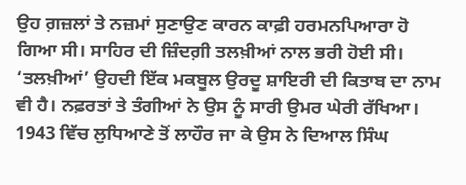ਉਹ ਗ਼ਜ਼ਲਾਂ ਤੇ ਨਜ਼ਮਾਂ ਸੁਣਾਉਣ ਕਾਰਨ ਕਾਫ਼ੀ ਹਰਮਨਪਿਆਰਾ ਹੋ ਗਿਆ ਸੀ। ਸਾਹਿਰ ਦੀ ਜ਼ਿੰਦਗ਼ੀ ਤਲਖ਼ੀਆਂ ਨਾਲ ਭਰੀ ਹੋਈ ਸੀ। ‘ਤਲਖ਼ੀਆਂ’ ਉਹਦੀ ਇੱਕ ਮਕਬੂਲ ਉਰਦੂ ਸ਼ਾਇਰੀ ਦੀ ਕਿਤਾਬ ਦਾ ਨਾਮ ਵੀ ਹੈ। ਨਫ਼ਰਤਾਂ ਤੇ ਤੰਗੀਆਂ ਨੇ ਉਸ ਨੂੰ ਸਾਰੀ ਉਮਰ ਘੇਰੀ ਰੱਖਿਆ। 1943 ਵਿੱਚ ਲੁਧਿਆਣੇ ਤੋਂ ਲਾਹੌਰ ਜਾ ਕੇ ਉਸ ਨੇ ਦਿਆਲ ਸਿੰਘ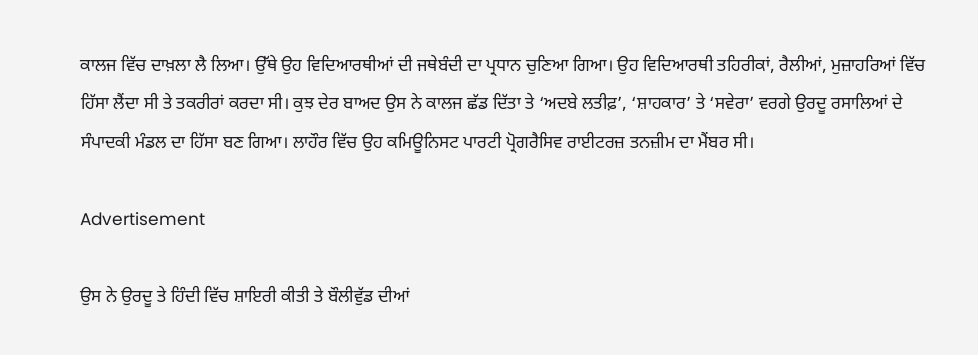ਕਾਲਜ ਵਿੱਚ ਦਾਖ਼ਲਾ ਲੈ ਲਿਆ। ਉੱਥੇ ਉਹ ਵਿਦਿਆਰਥੀਆਂ ਦੀ ਜਥੇਬੰਦੀ ਦਾ ਪ੍ਰਧਾਨ ਚੁਣਿਆ ਗਿਆ। ਉਹ ਵਿਦਿਆਰਥੀ ਤਹਿਰੀਕਾਂ, ਰੈਲੀਆਂ, ਮੁਜ਼ਾਹਰਿਆਂ ਵਿੱਚ ਹਿੱਸਾ ਲੈਂਦਾ ਸੀ ਤੇ ਤਕਰੀਰਾਂ ਕਰਦਾ ਸੀ। ਕੁਝ ਦੇਰ ਬਾਅਦ ਉਸ ਨੇ ਕਾਲਜ ਛੱਡ ਦਿੱਤਾ ਤੇ ‘ਅਦਬੇ ਲਤੀਫ਼’, ‘ਸ਼ਾਹਕਾਰ’ ਤੇ ‘ਸਵੇਰਾ’ ਵਰਗੇ ਉਰਦੂ ਰਸਾਲਿਆਂ ਦੇ ਸੰਪਾਦਕੀ ਮੰਡਲ ਦਾ ਹਿੱਸਾ ਬਣ ਗਿਆ। ਲਾਹੌਰ ਵਿੱਚ ਉਹ ਕਮਿਊਨਿਸਟ ਪਾਰਟੀ ਪ੍ਰੋਗਰੈਸਿਵ ਰਾਈਟਰਜ਼ ਤਨਜ਼ੀਮ ਦਾ ਮੈਂਬਰ ਸੀ।

Advertisement

ਉਸ ਨੇ ਉਰਦੂ ਤੇ ਹਿੰਦੀ ਵਿੱਚ ਸ਼ਾਇਰੀ ਕੀਤੀ ਤੇ ਬੌਲੀਵੁੱਡ ਦੀਆਂ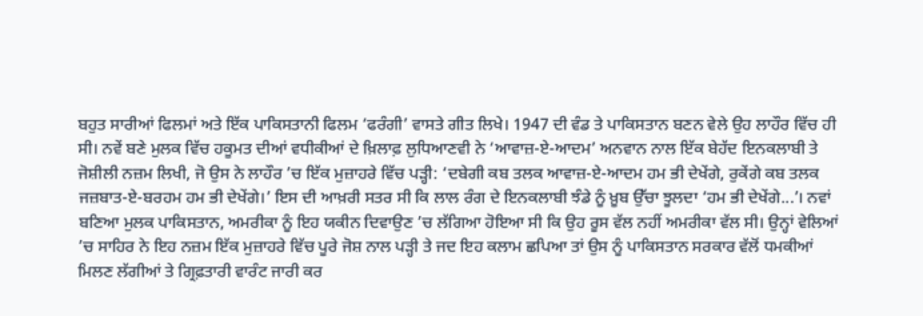ਬਹੁਤ ਸਾਰੀਆਂ ਫਿਲਮਾਂ ਅਤੇ ਇੱਕ ਪਾਕਿਸਤਾਨੀ ਫਿਲਮ ‘ਫਰੰਗੀ’ ਵਾਸਤੇ ਗੀਤ ਲਿਖੇ। 1947 ਦੀ ਵੰਡ ਤੇ ਪਾਕਿਸਤਾਨ ਬਣਨ ਵੇਲੇ ਉਹ ਲਾਹੌਰ ਵਿੱਚ ਹੀ ਸੀ। ਨਵੇਂ ਬਣੇ ਮੁਲਕ ਵਿੱਚ ਹਕੂਮਤ ਦੀਆਂ ਵਧੀਕੀਆਂ ਦੇ ਖ਼ਿਲਾਫ਼ ਲੁਧਿਆਣਵੀ ਨੇ ‘ਆਵਾਜ਼-ਏ-ਆਦਮ’ ਅਨਵਾਨ ਨਾਲ ਇੱਕ ਬੇਹੱਦ ਇਨਕਲਾਬੀ ਤੇ ਜੋਸ਼ੀਲੀ ਨਜ਼ਮ ਲਿਖੀ, ਜੋ ਉਸ ਨੇ ਲਾਹੌਰ ’ਚ ਇੱਕ ਮੁਜ਼ਾਹਰੇ ਵਿੱਚ ਪੜ੍ਹੀ: ‘ਦਬੇਗੀ ਕਬ ਤਲਕ ਆਵਾਜ਼-ਏ-ਆਦਮ ਹਮ ਭੀ ਦੇਖੇਂਗੇ, ਰੁਕੇਂਗੇ ਕਬ ਤਲਕ ਜਜ਼ਬਾਤ-ਏ-ਬਰਹਮ ਹਮ ਭੀ ਦੇਖੇਂਗੇ।’ ਇਸ ਦੀ ਆਖ਼ਰੀ ਸਤਰ ਸੀ ਕਿ ਲਾਲ ਰੰਗ ਦੇ ਇਨਕਲਾਬੀ ਝੰਡੇ ਨੂੰ ਖ਼ੂਬ ਉੱਚਾ ਝੂਲਦਾ ‘ਹਮ ਭੀ ਦੇਖੇਂਗੇ...’। ਨਵਾਂ ਬਣਿਆ ਮੁਲਕ ਪਾਕਿਸਤਾਨ, ਅਮਰੀਕਾ ਨੂੰ ਇਹ ਯਕੀਨ ਦਿਵਾਉਣ ’ਚ ਲੱਗਿਆ ਹੋਇਆ ਸੀ ਕਿ ਉਹ ਰੂਸ ਵੱਲ ਨਹੀਂ ਅਮਰੀਕਾ ਵੱਲ ਸੀ। ਉਨ੍ਹਾਂ ਵੇਲਿਆਂ ’ਚ ਸਾਹਿਰ ਨੇ ਇਹ ਨਜ਼ਮ ਇੱਕ ਮੁਜ਼ਾਹਰੇ ਵਿੱਚ ਪੂਰੇ ਜੋਸ਼ ਨਾਲ ਪੜ੍ਹੀ ਤੇ ਜਦ ਇਹ ਕਲਾਮ ਛਪਿਆ ਤਾਂ ਉਸ ਨੂੰ ਪਾਕਿਸਤਾਨ ਸਰਕਾਰ ਵੱਲੋਂ ਧਮਕੀਆਂ ਮਿਲਣ ਲੱਗੀਆਂ ਤੇ ਗ੍ਰਿਫ਼ਤਾਰੀ ਵਾਰੰਟ ਜਾਰੀ ਕਰ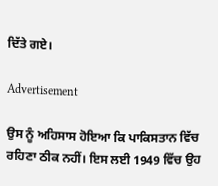ਦਿੱਤੇ ਗਏ।

Advertisement

ਉਸ ਨੂੰ ਅਹਿਸਾਸ ਹੋਇਆ ਕਿ ਪਾਕਿਸਤਾਨ ਵਿੱਚ ਰਹਿਣਾ ਠੀਕ ਨਹੀਂ। ਇਸ ਲਈ 1949 ਵਿੱਚ ਉਹ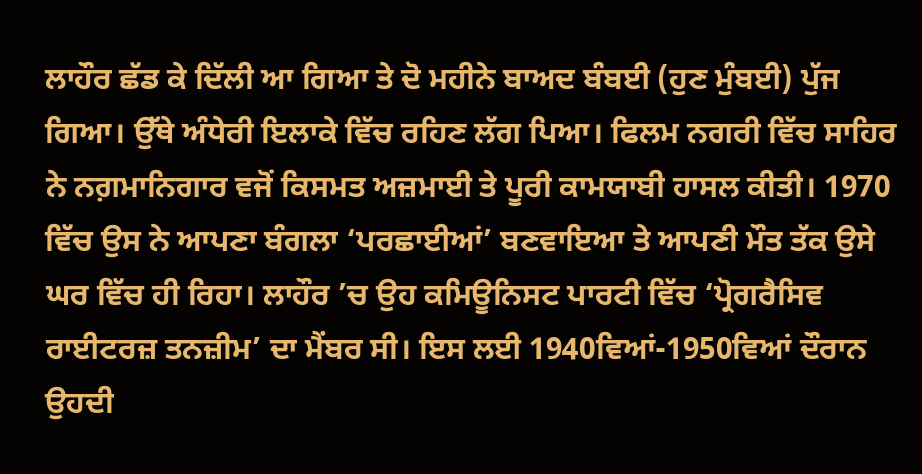ਲਾਹੌਰ ਛੱਡ ਕੇ ਦਿੱਲੀ ਆ ਗਿਆ ਤੇ ਦੋ ਮਹੀਨੇ ਬਾਅਦ ਬੰਬਈ (ਹੁਣ ਮੁੰਬਈ) ਪੁੱਜ ਗਿਆ। ਉੱਥੇ ਅੰਧੇਰੀ ਇਲਾਕੇ ਵਿੱਚ ਰਹਿਣ ਲੱਗ ਪਿਆ। ਫਿਲਮ ਨਗਰੀ ਵਿੱਚ ਸਾਹਿਰ ਨੇ ਨਗ਼ਮਾਨਿਗਾਰ ਵਜੋਂ ਕਿਸਮਤ ਅਜ਼ਮਾਈ ਤੇ ਪੂਰੀ ਕਾਮਯਾਬੀ ਹਾਸਲ ਕੀਤੀ। 1970 ਵਿੱਚ ਉਸ ਨੇ ਆਪਣਾ ਬੰਗਲਾ ‘ਪਰਛਾਈਆਂ’ ਬਣਵਾਇਆ ਤੇ ਆਪਣੀ ਮੌਤ ਤੱਕ ਉਸੇ ਘਰ ਵਿੱਚ ਹੀ ਰਿਹਾ। ਲਾਹੌਰ ’ਚ ਉਹ ਕਮਿਊਨਿਸਟ ਪਾਰਟੀ ਵਿੱਚ ‘ਪ੍ਰੋਗਰੈਸਿਵ ਰਾਈਟਰਜ਼ ਤਨਜ਼ੀਮ’ ਦਾ ਮੈਂਬਰ ਸੀ। ਇਸ ਲਈ 1940ਵਿਆਂ-1950ਵਿਆਂ ਦੌਰਾਨ ਉਹਦੀ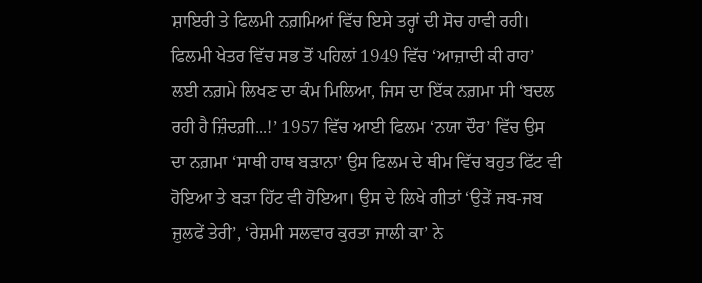ਸ਼ਾਇਰੀ ਤੇ ਫਿਲਮੀ ਨਗ਼ਮਿਆਂ ਵਿੱਚ ਇਸੇ ਤਰ੍ਹਾਂ ਦੀ ਸੋਚ ਹਾਵੀ ਰਹੀ। ਫਿਲਮੀ ਖੇਤਰ ਵਿੱਚ ਸਭ ਤੋਂ ਪਹਿਲਾਂ 1949 ਵਿੱਚ ‘ਆਜ਼ਾਦੀ ਕੀ ਰਾਹ’ ਲਈ ਨਗ਼ਮੇ ਲਿਖਣ ਦਾ ਕੰਮ ਮਿਲਿਆ, ਜਿਸ ਦਾ ਇੱਕ ਨਗ਼ਮਾ ਸੀ ‘ਬਦਲ ਰਹੀ ਹੈ ਜ਼ਿੰਦਗ਼ੀ...!’ 1957 ਵਿੱਚ ਆਈ ਫਿਲਮ ‘ਨਯਾ ਦੌਰ’ ਵਿੱਚ ਉਸ ਦਾ ਨਗ਼ਮਾ ‘ਸਾਥੀ ਹਾਥ ਬੜਾਨਾ’ ਉਸ ਫਿਲਮ ਦੇ ਥੀਮ ਵਿੱਚ ਬਹੁਤ ਫਿੱਟ ਵੀ ਹੋਇਆ ਤੇ ਬੜਾ ਹਿੱਟ ਵੀ ਹੋਇਆ। ਉਸ ਦੇ ਲਿਖੇ ਗੀਤਾਂ ‘ਉੜੇਂ ਜਬ-ਜਬ ਜ਼ੁਲਫੇਂ ਤੇਰੀ’, ‘ਰੇਸ਼ਮੀ ਸਲਵਾਰ ਕੁਰਤਾ ਜਾਲੀ ਕਾ’ ਨੇ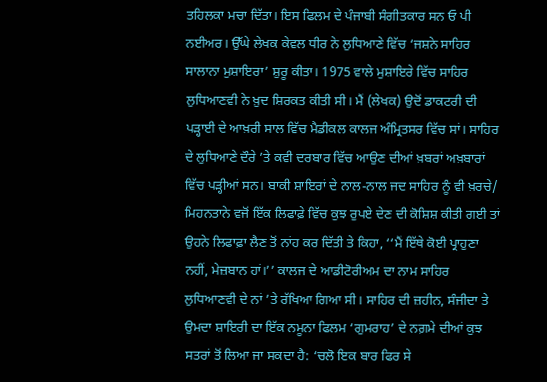ਤਹਿਲਕਾ ਮਚਾ ਦਿੱਤਾ। ਇਸ ਫਿਲਮ ਦੇ ਪੰਜਾਬੀ ਸੰਗੀਤਕਾਰ ਸਨ ਓ ਪੀ ਨਈਅਰ। ਉੱਘੇ ਲੇਖਕ ਕੇਵਲ ਧੀਰ ਨੇ ਲੁਧਿਆਣੇ ਵਿੱਚ ‘ਜਸ਼ਨੇ ਸਾਹਿਰ ਸਾਲਾਨਾ ਮੁਸ਼ਾਇਰਾ’ ਸ਼ੁਰੂ ਕੀਤਾ। 1975 ਵਾਲੇ ਮੁਸ਼ਾਇਰੇ ਵਿੱਚ ਸਾਹਿਰ ਲੁਧਿਆਣਵੀ ਨੇ ਖ਼ੁਦ ਸ਼ਿਰਕਤ ਕੀਤੀ ਸੀ। ਮੈਂ (ਲੇਖਕ) ਉਦੋਂ ਡਾਕਟਰੀ ਦੀ ਪੜ੍ਹਾਈ ਦੇ ਆਖ਼ਰੀ ਸਾਲ ਵਿੱਚ ਮੈਡੀਕਲ ਕਾਲਜ ਅੰਮ੍ਰਿਤਸਰ ਵਿੱਚ ਸਾਂ। ਸਾਹਿਰ ਦੇ ਲੁਧਿਆਣੇ ਦੌਰੇ ’ਤੇ ਕਵੀ ਦਰਬਾਰ ਵਿੱਚ ਆਉਣ ਦੀਆਂ ਖ਼ਬਰਾਂ ਅਖ਼ਬਾਰਾਂ ਵਿੱਚ ਪੜ੍ਹੀਆਂ ਸਨ। ਬਾਕੀ ਸ਼ਾਇਰਾਂ ਦੇ ਨਾਲ-ਨਾਲ ਜਦ ਸਾਹਿਰ ਨੂੰ ਵੀ ਖ਼ਰਚੇ/ ਮਿਹਨਤਾਨੇ ਵਜੋਂ ਇੱਕ ਲਿਫਾਫ਼ੇ ਵਿੱਚ ਕੁਝ ਰੁਪਏ ਦੇਣ ਦੀ ਕੋਸ਼ਿਸ਼ ਕੀਤੀ ਗਈ ਤਾਂ ਉਹਨੇ ਲਿਫਾਫ਼ਾ ਲੈਣ ਤੋਂ ਨਾਂਹ ਕਰ ਦਿੱਤੀ ਤੇ ਕਿਹਾ, ‘‘ਮੈਂ ਇੱਥੇ ਕੋਈ ਪ੍ਰਾਹੁਣਾ ਨਹੀਂ, ਮੇਜ਼ਬਾਨ ਹਾਂ।’’ ਕਾਲਜ ਦੇ ਆਡੀਟੋਰੀਅਮ ਦਾ ਨਾਮ ਸਾਹਿਰ ਲੁਧਿਆਣਵੀ ਦੇ ਨਾਂ ’ਤੇ ਰੱਖਿਆ ਗਿਆ ਸੀ। ਸਾਹਿਰ ਦੀ ਜ਼ਹੀਨ, ਸੰਜੀਦਾ ਤੇ ਉਮਦਾ ਸ਼ਾਇਰੀ ਦਾ ਇੱਕ ਨਮੂਨਾ ਫਿਲਮ ‘ਗੁਮਰਾਹ’ ਦੇ ਨਗ਼ਮੇ ਦੀਆਂ ਕੁਝ ਸਤਰਾਂ ਤੋਂ ਲਿਆ ਜਾ ਸਕਦਾ ਹੈ: ‘ਚਲੋ ਇਕ ਬਾਰ ਫਿਰ ਸੇ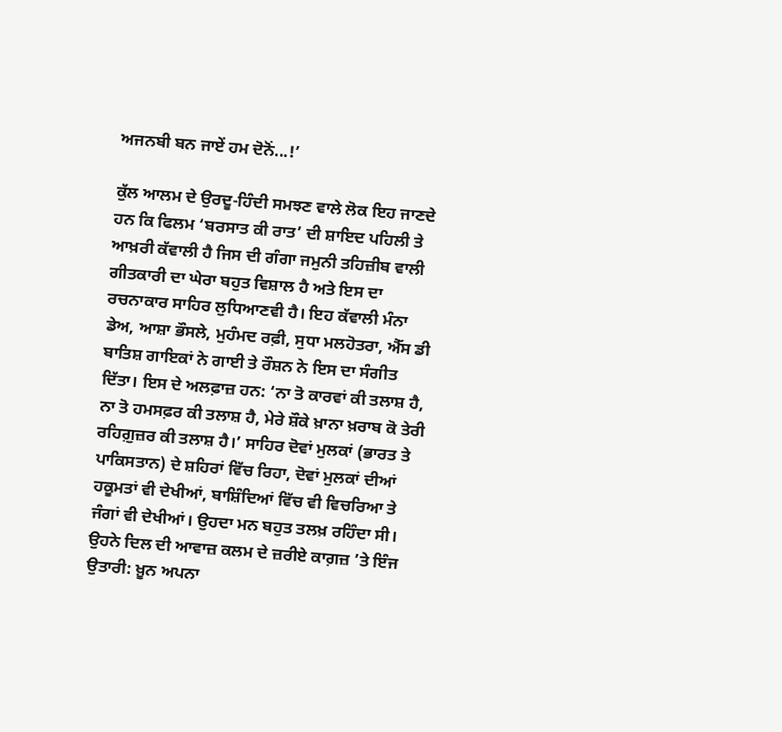ਅਜਨਬੀ ਬਨ ਜਾਏਂ ਹਮ ਦੋਨੋਂ...!’

ਕੁੱਲ ਆਲਮ ਦੇ ਉਰਦੂ-ਹਿੰਦੀ ਸਮਝਣ ਵਾਲੇ ਲੋਕ ਇਹ ਜਾਣਦੇ ਹਨ ਕਿ ਫਿਲਮ ‘ਬਰਸਾਤ ਕੀ ਰਾਤ’ ਦੀ ਸ਼ਾਇਦ ਪਹਿਲੀ ਤੇ ਆਖ਼ਰੀ ਕੱਵਾਲੀ ਹੈ ਜਿਸ ਦੀ ਗੰਗਾ ਜਮੁਨੀ ਤਹਿਜ਼ੀਬ ਵਾਲੀ ਗੀਤਕਾਰੀ ਦਾ ਘੇਰਾ ਬਹੁਤ ਵਿਸ਼ਾਲ ਹੈ ਅਤੇ ਇਸ ਦਾ ਰਚਨਾਕਾਰ ਸਾਹਿਰ ਲੁਧਿਆਣਵੀ ਹੈ। ਇਹ ਕੱਵਾਲੀ ਮੰਨਾ ਡੇਅ, ਆਸ਼ਾ ਭੌਸਲੇ, ਮੁਹੰਮਦ ਰਫ਼ੀ, ਸੁਧਾ ਮਲਹੋਤਰਾ, ਐੱਸ ਡੀ ਬਾਤਿਸ਼ ਗਾਇਕਾਂ ਨੇ ਗਾਈ ਤੇ ਰੌਸ਼ਨ ਨੇ ਇਸ ਦਾ ਸੰਗੀਤ ਦਿੱਤਾ। ਇਸ ਦੇ ਅਲਫ਼ਾਜ਼ ਹਨ: ‘ਨਾ ਤੋ ਕਾਰਵਾਂ ਕੀ ਤਲਾਸ਼ ਹੈ, ਨਾ ਤੋ ਹਮਸਫ਼ਰ ਕੀ ਤਲਾਸ਼ ਹੈ, ਮੇਰੇ ਸ਼ੌਕੇ ਖ਼ਾਨਾ ਖ਼ਰਾਬ ਕੋ ਤੇਰੀ ਰਹਿਗ਼ੁਜ਼ਰ ਕੀ ਤਲਾਸ਼ ਹੈ।’ ਸਾਹਿਰ ਦੋਵਾਂ ਮੁਲਕਾਂ (ਭਾਰਤ ਤੇ ਪਾਕਿਸਤਾਨ) ਦੇ ਸ਼ਹਿਰਾਂ ਵਿੱਚ ਰਿਹਾ, ਦੋਵਾਂ ਮੁਲਕਾਂ ਦੀਆਂ ਹਕੂਮਤਾਂ ਵੀ ਦੇਖੀਆਂ, ਬਾਸ਼ਿੰਦਿਆਂ ਵਿੱਚ ਵੀ ਵਿਚਰਿਆ ਤੇ ਜੰਗਾਂ ਵੀ ਦੇਖੀਆਂ। ਉਹਦਾ ਮਨ ਬਹੁਤ ਤਲਖ਼ ਰਹਿੰਦਾ ਸੀ। ਉਹਨੇ ਦਿਲ ਦੀ ਆਵਾਜ਼ ਕਲਮ ਦੇ ਜ਼ਰੀਏ ਕਾਗ਼ਜ਼ ’ਤੇ ਇੰਜ ਉਤਾਰੀ: ਖ਼ੂਨ ਅਪਨਾ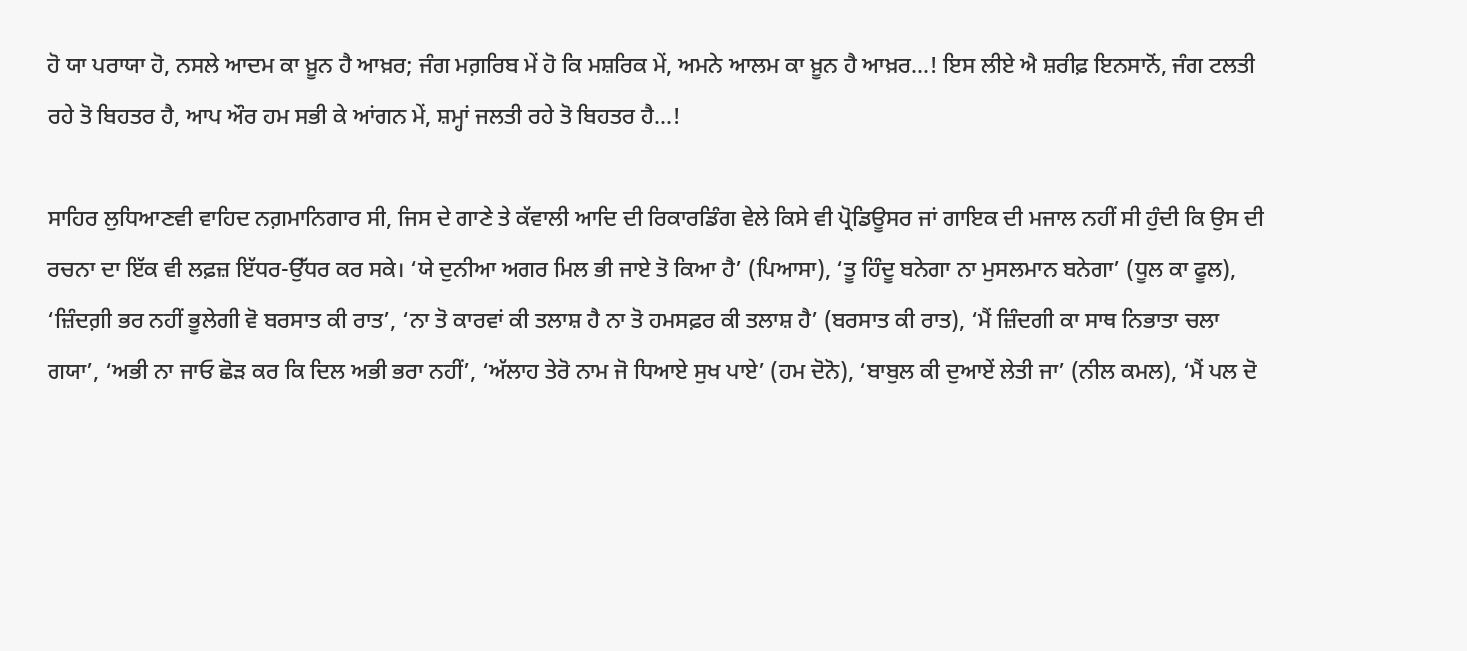ਹੋ ਯਾ ਪਰਾਯਾ ਹੋ, ਨਸਲੇ ਆਦਮ ਕਾ ਖ਼ੂਨ ਹੈ ਆਖ਼ਰ; ਜੰਗ ਮਗ਼ਰਿਬ ਮੇਂ ਹੋ ਕਿ ਮਸ਼ਰਿਕ ਮੇਂ, ਅਮਨੇ ਆਲਮ ਕਾ ਖ਼ੂਨ ਹੈ ਆਖ਼ਰ...! ਇਸ ਲੀਏ ਐ ਸ਼ਰੀਫ਼ ਇਨਸਾਨੋਂ, ਜੰਗ ਟਲਤੀ ਰਹੇ ਤੋ ਬਿਹਤਰ ਹੈ, ਆਪ ਔਰ ਹਮ ਸਭੀ ਕੇ ਆਂਗਨ ਮੇਂ, ਸ਼ਮ੍ਹਾਂ ਜਲਤੀ ਰਹੇ ਤੋ ਬਿਹਤਰ ਹੈ...!

ਸਾਹਿਰ ਲੁਧਿਆਣਵੀ ਵਾਹਿਦ ਨਗ਼ਮਾਨਿਗਾਰ ਸੀ, ਜਿਸ ਦੇ ਗਾਣੇ ਤੇ ਕੱਵਾਲੀ ਆਦਿ ਦੀ ਰਿਕਾਰਡਿੰਗ ਵੇਲੇ ਕਿਸੇ ਵੀ ਪ੍ਰੋਡਿਊਸਰ ਜਾਂ ਗਾਇਕ ਦੀ ਮਜਾਲ ਨਹੀਂ ਸੀ ਹੁੰਦੀ ਕਿ ਉਸ ਦੀ ਰਚਨਾ ਦਾ ਇੱਕ ਵੀ ਲਫ਼ਜ਼ ਇੱਧਰ-ਉੱਧਰ ਕਰ ਸਕੇ। ‘ਯੇ ਦੁਨੀਆ ਅਗਰ ਮਿਲ ਭੀ ਜਾਏ ਤੋ ਕਿਆ ਹੈ’ (ਪਿਆਸਾ), ‘ਤੂ ਹਿੰਦੂ ਬਨੇਗਾ ਨਾ ਮੁਸਲਮਾਨ ਬਨੇਗਾ’ (ਧੂਲ ਕਾ ਫੂਲ), ‘ਜ਼ਿੰਦਗ਼ੀ ਭਰ ਨਹੀਂ ਭੂਲੇਗੀ ਵੋ ਬਰਸਾਤ ਕੀ ਰਾਤ’, ‘ਨਾ ਤੋ ਕਾਰਵਾਂ ਕੀ ਤਲਾਸ਼ ਹੈ ਨਾ ਤੋ ਹਮਸਫ਼ਰ ਕੀ ਤਲਾਸ਼ ਹੈ’ (ਬਰਸਾਤ ਕੀ ਰਾਤ), ‘ਮੈਂ ਜ਼ਿੰਦਗੀ ਕਾ ਸਾਥ ਨਿਭਾਤਾ ਚਲਾ ਗਯਾ’, ‘ਅਭੀ ਨਾ ਜਾਓ ਛੋੜ ਕਰ ਕਿ ਦਿਲ ਅਭੀ ਭਰਾ ਨਹੀਂ’, ‘ਅੱਲਾਹ ਤੇਰੋ ਨਾਮ ਜੋ ਧਿਆਏ ਸੁਖ ਪਾਏ’ (ਹਮ ਦੋਨੋ), ‘ਬਾਬੁਲ ਕੀ ਦੁਆਏਂ ਲੇਤੀ ਜਾ’ (ਨੀਲ ਕਮਲ), ‘ਮੈਂ ਪਲ ਦੋ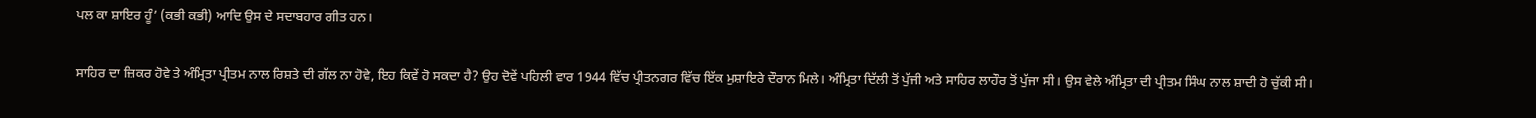ਪਲ ਕਾ ਸ਼ਾਇਰ ਹੂੰ’ (ਕਭੀ ਕਭੀ) ਆਦਿ ਉਸ ਦੇ ਸਦਾਬਹਾਰ ਗੀਤ ਹਨ।

ਸਾਹਿਰ ਦਾ ਜ਼ਿਕਰ ਹੋਵੇ ਤੇ ਅੰਮ੍ਰਿਤਾ ਪ੍ਰੀਤਮ ਨਾਲ ਰਿਸ਼ਤੇ ਦੀ ਗੱਲ ਨਾ ਹੋਵੇ, ਇਹ ਕਿਵੇਂ ਹੋ ਸਕਦਾ ਹੈ? ਉਹ ਦੋਵੇਂ ਪਹਿਲੀ ਵਾਰ 1944 ਵਿੱਚ ਪ੍ਰੀਤਨਗਰ ਵਿੱਚ ਇੱਕ ਮੁਸ਼ਾਇਰੇ ਦੌਰਾਨ ਮਿਲੇ। ਅੰਮ੍ਰਿਤਾ ਦਿੱਲੀ ਤੋਂ ਪੁੱਜੀ ਅਤੇ ਸਾਹਿਰ ਲਾਹੌਰ ਤੋਂ ਪੁੱਜਾ ਸੀ। ਉਸ ਵੇਲੇ ਅੰਮ੍ਰਿਤਾ ਦੀ ਪ੍ਰੀਤਮ ਸਿੰਘ ਨਾਲ ਸ਼ਾਦੀ ਹੋ ਚੁੱਕੀ ਸੀ।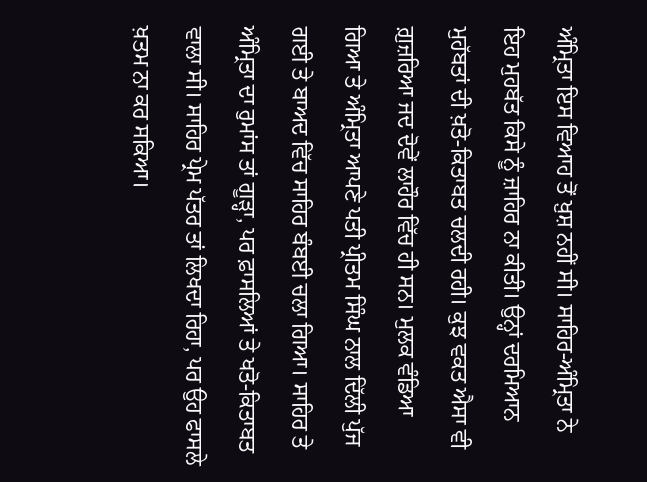ਅੰਮ੍ਰਿਤਾ ਇਸ ਵਿਆਹ ਤੋਂ ਖ਼ੁਸ਼ ਨਹੀਂ ਸੀ। ਸਾਹਿਰ-ਅੰਮ੍ਰਿਤਾ ਨੇ ਇਹ ਮੁਹਬੱਤ ਕਿਸੇ ਨੂੰ ਜ਼ਾਹਿਰ ਨਾ ਕੀਤੀ। ਉਨ੍ਹਾਂ ਦਰਮਿਆਨ ਮੁਹੱਬਤਾਂ ਦੀ ਖ਼ਤੋ-ਕਿਤਾਬਤ ਚਲਦੀ ਰਹੀ। ਕੁਝ ਵਕਤ ਐਸਾ ਵੀ ਗ਼ੁਜ਼ਰਿਆ ਜਦ ਦੋਵੇਂ ਲਾਹੌਰ ਵਿੱਚ ਹੀ ਸਨ। ਮੁਲਕ ਵੰਡਿਆ ਗਿਆ ਤੇ ਅੰਮ੍ਰਿਤਾ ਆਪਣੇ ਪਤੀ ਪ੍ਰੀਤਮ ਸਿੰਘ ਨਾਲ ਦਿੱਲੀ ਪੁੱਜ ਗਈ ਤੇ ਬਾਅਦ ਵਿੱਚ ਸਾਹਿਰ ਬੰਬਈ ਚਲਾ ਗਿਆ। ਸਾਹਿਰ ਤੇ ਅੰਮ੍ਰਿਤਾ ਦਾ ਰੁਮਾਂਸ ਤਾਂ ਗੂੜ੍ਹਾ, ਪਰ ਫ਼ਾਸਲਿਆਂ ਤੇ ਖਤੋ-ਕਿਤਾਬਤ ਵਾਲਾ ਸੀ। ਸਾਹਿਰ ਪ੍ਰੇਮ ਪੱਤਰ ਤਾਂ ਲਿਖਦਾ ਰਿਹਾ, ਪਰ ਉਹ ਫਾਸਲੇ ਖ਼ਤਮ ਨਾ ਕਰ ਸਕਿਆ।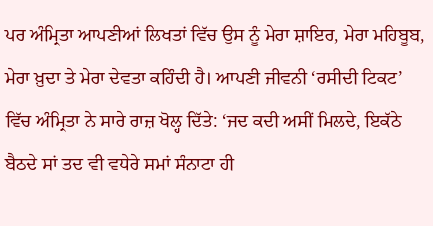ਪਰ ਅੰਮ੍ਰਿਤਾ ਆਪਣੀਆਂ ਲਿਖਤਾਂ ਵਿੱਚ ਉਸ ਨੂੰ ਮੇਰਾ ਸ਼ਾਇਰ, ਮੇਰਾ ਮਹਿਬੂਬ, ਮੇਰਾ ਖ਼ੁਦਾ ਤੇ ਮੇਰਾ ਦੇਵਤਾ ਕਹਿੰਦੀ ਹੈ। ਆਪਣੀ ਜੀਵਨੀ ‘ਰਸੀਦੀ ਟਿਕਟ’ ਵਿੱਚ ਅੰਮ੍ਰਿਤਾ ਨੇ ਸਾਰੇ ਰਾਜ਼ ਖੋਲ੍ਹ ਦਿੱਤੇ: ‘ਜਦ ਕਦੀ ਅਸੀਂ ਮਿਲਦੇ, ਇਕੱਠੇ ਬੈਠਦੇ ਸਾਂ ਤਦ ਵੀ ਵਧੇਰੇ ਸਮਾਂ ਸੰਨਾਟਾ ਹੀ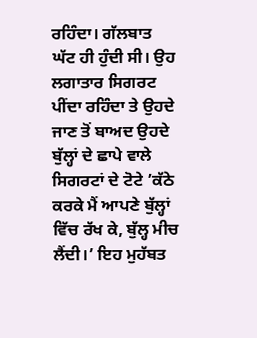ਰਹਿੰਦਾ। ਗੱਲਬਾਤ ਘੱਟ ਹੀ ਹੁੰਦੀ ਸੀ। ਉਹ ਲਗਾਤਾਰ ਸਿਗਰਟ ਪੀਂਦਾ ਰਹਿੰਦਾ ਤੇ ਉਹਦੇ ਜਾਣ ਤੋਂ ਬਾਅਦ ਉਹਦੇ ਬੁੱਲ੍ਹਾਂ ਦੇ ਛਾਪੇ ਵਾਲੇ ਸਿਗਰਟਾਂ ਦੇ ਟੋਟੇ ’ਕੱਠੇ ਕਰਕੇ ਮੈਂ ਆਪਣੇ ਬੁੱਲ੍ਹਾਂ ਵਿੱਚ ਰੱਖ ਕੇ, ਬੁੱਲ੍ਹ ਮੀਚ ਲੈਂਦੀ।’ ਇਹ ਮੁਹੱਬਤ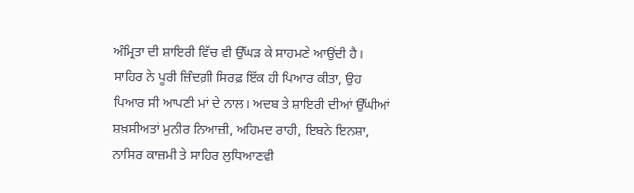ਅੰਮ੍ਰਿਤਾ ਦੀ ਸ਼ਾਇਰੀ ਵਿੱਚ ਵੀ ਉੱਘੜ ਕੇ ਸਾਹਮਣੇ ਆਉਂਦੀ ਹੈ। ਸਾਹਿਰ ਨੇ ਪੂਰੀ ਜ਼ਿੰਦਗ਼ੀ ਸਿਰਫ਼ ਇੱਕ ਹੀ ਪਿਆਰ ਕੀਤਾ, ਉਹ ਪਿਆਰ ਸੀ ਆਪਣੀ ਮਾਂ ਦੇ ਨਾਲ। ਅਦਬ ਤੇ ਸ਼ਾਇਰੀ ਦੀਆਂ ਉੱਘੀਆਂ ਸ਼ਖ਼ਸੀਅਤਾਂ ਮੁਨੀਰ ਨਿਆਜ਼ੀ, ਅਹਿਮਦ ਰਾਹੀ, ਇਬਨੇ ਇਨਸ਼ਾ, ਨਾਸਿਰ ਕਾਜ਼ਮੀ ਤੇ ਸਾਹਿਰ ਲੁਧਿਆਣਵੀ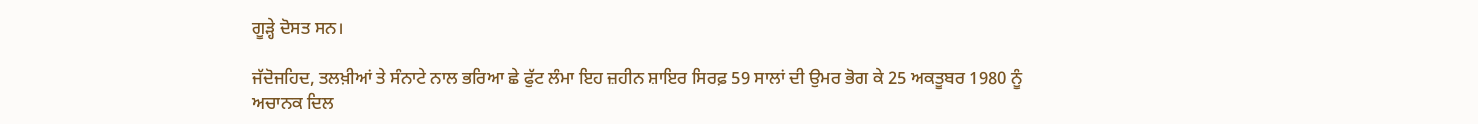ਗੂੜ੍ਹੇ ਦੋਸਤ ਸਨ।

ਜੱਦੋਜਹਿਦ, ਤਲਖ਼ੀਆਂ ਤੇ ਸੰਨਾਟੇ ਨਾਲ ਭਰਿਆ ਛੇ ਫੁੱਟ ਲੰਮਾ ਇਹ ਜ਼ਹੀਨ ਸ਼ਾਇਰ ਸਿਰਫ਼ 59 ਸਾਲਾਂ ਦੀ ਉਮਰ ਭੋਗ ਕੇ 25 ਅਕਤੂਬਰ 1980 ਨੂੰ ਅਚਾਨਕ ਦਿਲ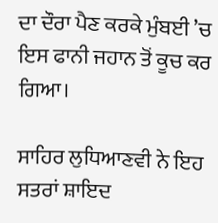ਦਾ ਦੌਰਾ ਪੈਣ ਕਰਕੇ ਮੁੰਬਈ ’ਚ ਇਸ ਫਾਨੀ ਜਹਾਨ ਤੋਂ ਕੂਚ ਕਰ ਗਿਆ।

ਸਾਹਿਰ ਲੁਧਿਆਣਵੀ ਨੇ ਇਹ ਸਤਰਾਂ ਸ਼ਾਇਦ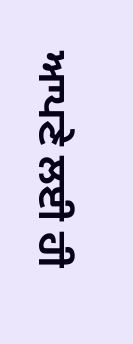ਆਪਣੇ ਲਈ ਹੀ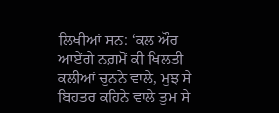ਲਿਖੀਆਂ ਸਨ: ‘ਕਲ ਔਰ ਆਏਂਗੇ ਨਗ਼ਮੋਂ ਕੀ ਖਿਲਤੀ ਕਲੀਆਂ ਚੁਨਨੇ ਵਾਲੇ, ਮੁਝ ਸੇ ਬਿਹਤਰ ਕਹਿਨੇ ਵਾਲੇ ਤੁਮ ਸੇ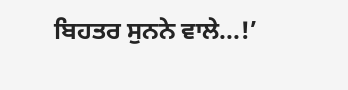ਬਿਹਤਰ ਸੁਨਨੇ ਵਾਲੇ...!’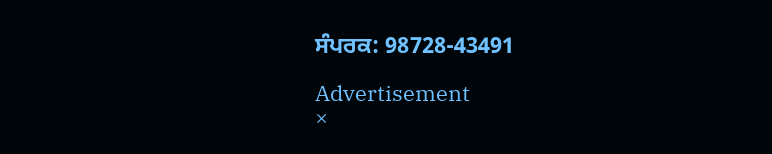ਸੰਪਰਕ: 98728-43491

Advertisement
×